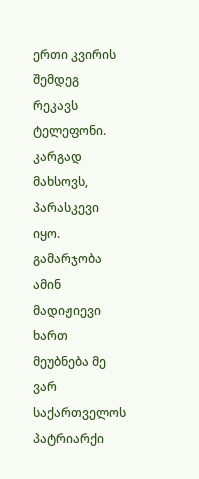ერთი კვირის შემდეგ რეკავს ტელეფონი. კარგად მახსოვს, პარასკევი იყო. გამარჯობა ამინ მადიჟიევი ხართ მეუბნება მე ვარ საქართველოს პატრიარქი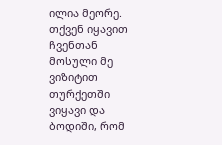ილია მეორე. თქვენ იყავით ჩვენთან მოსული მე ვიზიტით თურქეთში ვიყავი და ბოდიში, რომ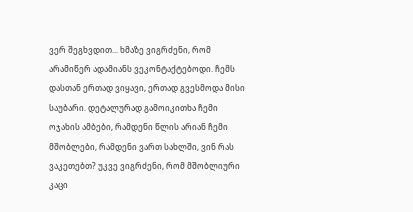ვერ შეგხვდით... ხმაზე ვიგრძენი, რომ არამიწერ ადამიანს ვეკონტაქტებოდი. ჩემს დასთან ერთად ვიყავი, ერთად გვესმოდა მისი საუბარი. დეტალურად გამოიკითხა ჩემი ოჯახის ამბები, რამდენი წლის არიან ჩემი მშობლები, რამდენი ვართ სახლში, ვინ რას ვაკეთებთ? უკვე ვიგრძენი, რომ მშობლიური კაცი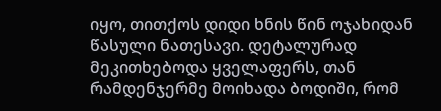იყო, თითქოს დიდი ხნის წინ ოჯახიდან წასული ნათესავი. დეტალურად მეკითხებოდა ყველაფერს, თან რამდენჯერმე მოიხადა ბოდიში, რომ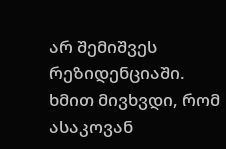არ შემიშვეს რეზიდენციაში. ხმით მივხვდი, რომ ასაკოვან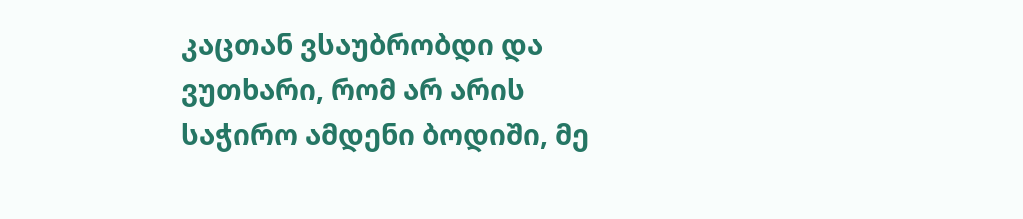კაცთან ვსაუბრობდი და ვუთხარი, რომ არ არის საჭირო ამდენი ბოდიში, მე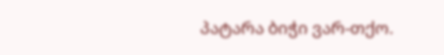პატარა ბიჭი ვარ-თქო.